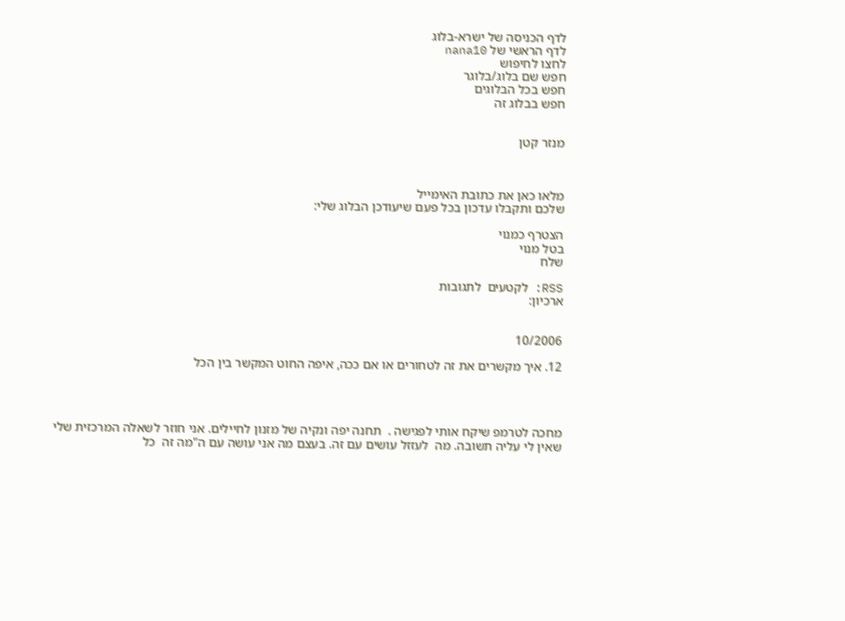לדף הכניסה של ישרא-בלוג
לדף הראשי של nana10
לחצו לחיפוש
חפש שם בלוג/בלוגר
חפש בכל הבלוגים
חפש בבלוג זה


מנזר קטן



מלאו כאן את כתובת האימייל
שלכם ותקבלו עדכון בכל פעם שיעודכן הבלוג שלי:

הצטרף כמנוי
בטל מנוי
שלח

RSS: לקטעים  לתגובות
ארכיון:


10/2006

12. איך מקשרים את זה לטחורים או אם ככה, איפה החוט המקשר בין הכל




מחכה לטרמפ שיקח אותי לפגישה .  תחנה יפה ונקיה של מזנון לחיילים. אני חוזר לשאלה המרכזית שלי שאין לי עליה תשובה. מה  לעזזל עושים עם זה. בעצם מה אני עושה עם ה"מה זה  כל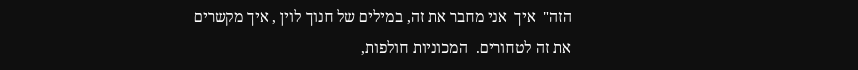הזה"  איך  אני מחבר את זה, במילים של חנוך לוין , איך מקשרים את זה לטחורים.  המכוניות חולפות,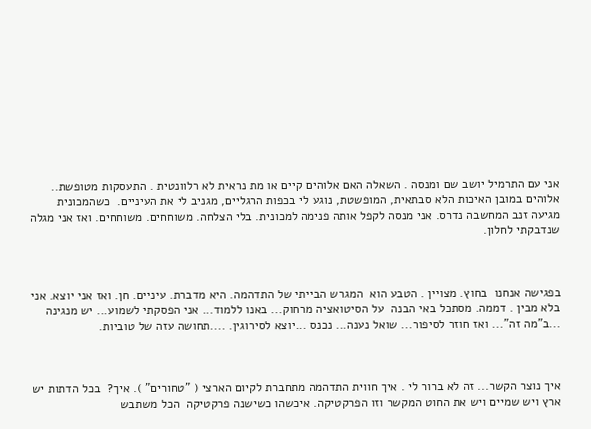אני עם התרמיל יושב שם ומנסה . השאלה האם אלוהים קיים או מת נראית לא רלוונטית . התעסקות מטופשת.. אלוהים במובן האיכות הלא סבתאית, המופשטת, נוגע לי בכפות הרגליים, מגניב לי את העיניים.  כשהמכונית מגיעה זנב המחשבה נדרס. אני מנסה לקפל אותה פנימה למכונית. בלי הצלחה. משוחחים. משוחחים. ואז אני מגלה שנדבקתי לחלון.



בפגישה אנחנו  בחוץ. מצויין . הטבע הוא  המגרש הבייתי של התדהמה. היא מדברת. עיניים. חן. ואז אני יוצא. אני בלא מבין . דממה. מסתכל באי הבנה  על הסיטואציה מרחוק... באנו ללמוד... אני הפסקתי לשמוע... יש מנגינה ...ב"מה זה"... ואז חוזר לסיפור... שואל נענה... נכנס ...יוצא לסירוגין. ....תחושה עזה של טוביות.



איך נוצר הקשר... זה לא ברור לי . איך חווית התדהמה מתחברת לקיום הארצי ( "טחורים" ). איך?  בכל הדתות יש ארץ ויש שמיים ויש את החוט המקשר וזו הפרקטיקה. איכשהו כשישנה פרקטיקה  הכל משתבש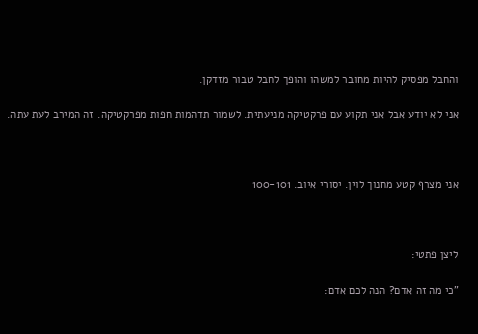והחבל מפסיק להיות מחובר למשהו והופך לחבל טבור מזדקן.

אני לא יודע אבל אני תקוע עם פרקטיקה מניעתית. לשמור תדהמות חפות מפרקטיקה. זה המירב לעת עתה.



אני מצרף קטע מחנוך לוין. יסורי איוב. 100-101



ליצן פתטי:

"כי מה זה אדם? הנה לכם אדם: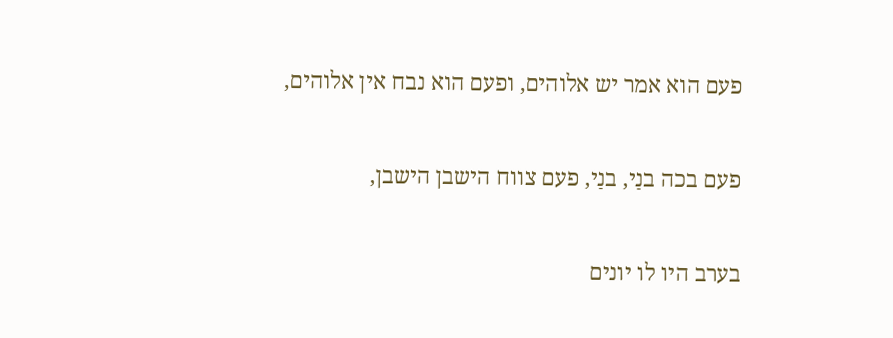פעם הוא אמר יש אלוהים, ופעם הוא נבח אין אלוהים,

פעם בכה בנַי, בנַי, פעם צווח הישבן הישבן,

בערב היו לו יונים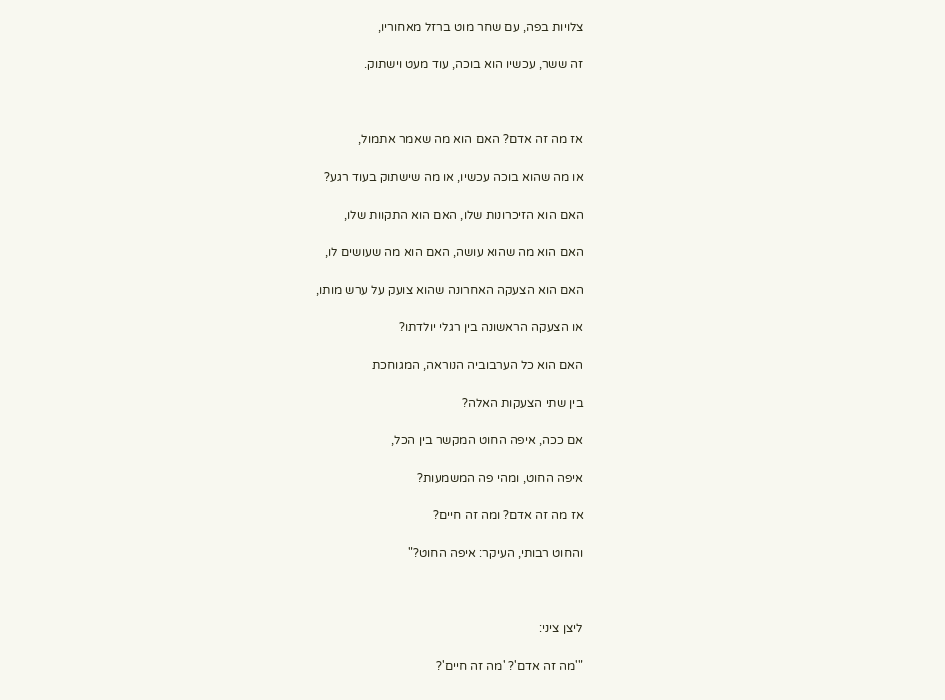צלויות בפה, עם שחר מוט ברזל מאחוריו,

זה ששר, עכשיו הוא בוכה, עוד מעט וישתוק.



אז מה זה אדם? האם הוא מה שאמר אתמול,

או מה שהוא בוכה עכשיו, או מה שישתוק בעוד רגע?

האם הוא הזיכרונות שלו, האם הוא התקוות שלו,

האם הוא מה שהוא עושה, האם הוא מה שעושים לו,

האם הוא הצעקה האחרונה שהוא צועק על ערש מותו,

או הצעקה הראשונה בין רגלי יולדתו?

האם הוא כל הערבוביה הנוראה, המגוחכת

בין שתי הצעקות האלה?

אם ככה, איפה החוט המקשר בין הכל,

איפה החוט, ומהי פה המשמעות?

אז מה זה אדם? ומה זה חיים?

והחוט רבותי, העיקר: איפה החוט?"



ליצן ציני:

"'מה זה אדם'? 'מה זה חיים'?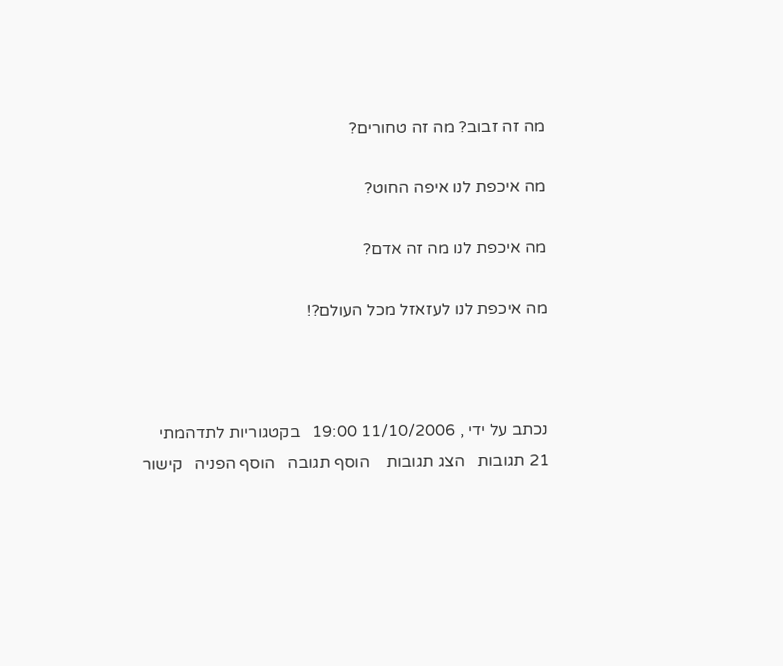מה זה זבוב? מה זה טחורים?

מה איכפת לנו איפה החוט?

מה איכפת לנו מה זה אדם?

מה איכפת לנו לעזאזל מכל העולם?!



נכתב על ידי , 11/10/2006 19:00   בקטגוריות לתדהמתי
21 תגובות   הצג תגובות    הוסף תגובה   הוסף הפניה   קישור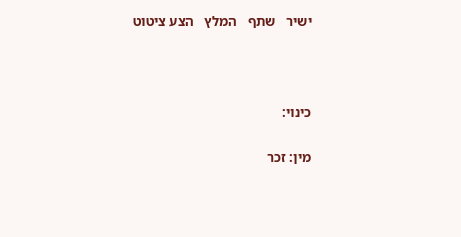ישיר   שתף   המלץ   הצע ציטוט



כינוי:

מין: זכר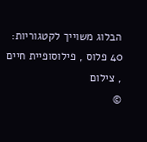הבלוג משוייך לקטגוריות: 40 פלוס , פילוסופיית חיים , צילום
©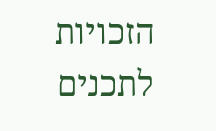הזכויות לתכנים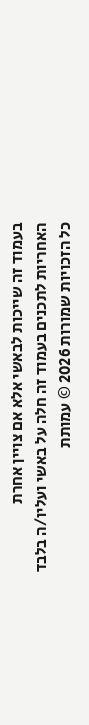בעמוד זה שייכות לבאשי אלא אם צויין אחרת
האחריות לתכנים בעמוד זה חלה על באשי ועליו/ה בלבד
כל הזכויות שמורות 2026 © עמותת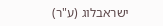ישראבלוג (ע"ר)